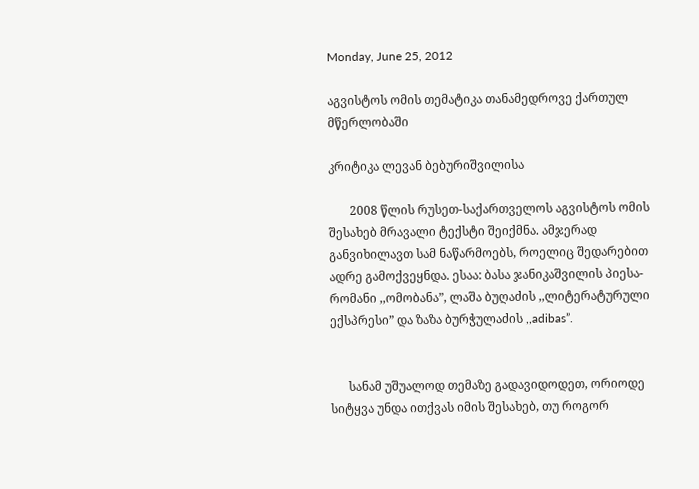Monday, June 25, 2012

აგვისტოს ომის თემატიკა თანამედროვე ქართულ მწერლობაში

კრიტიკა ლევან ბებურიშვილისა

       2008 წლის რუსეთ-საქართველოს აგვისტოს ომის შესახებ მრავალი ტექსტი შეიქმნა. ამჯერად განვიხილავთ სამ ნაწარმოებს, როელიც შედარებით ადრე გამოქვეყნდა. ესაა: ბასა ჯანიკაშვილის პიესა-რომანი ,,ომობანა”, ლაშა ბუღაძის ,,ლიტერატურული ექსპრესი” და ზაზა ბურჭულაძის ,,adibas”.


      სანამ უშუალოდ თემაზე გადავიდოდეთ, ორიოდე სიტყვა უნდა ითქვას იმის შესახებ, თუ როგორ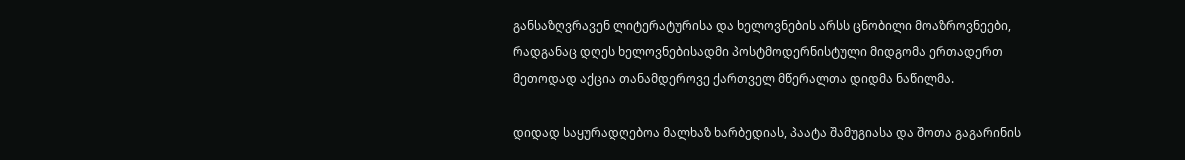განსაზღვრავენ ლიტერატურისა და ხელოვნების არსს ცნობილი მოაზროვნეები, რადგანაც დღეს ხელოვნებისადმი პოსტმოდერნისტული მიდგომა ერთადერთ მეთოდად აქცია თანამდეროვე ქართველ მწერალთა დიდმა ნაწილმა.

დიდად საყურადღებოა მალხაზ ხარბედიას, პაატა შამუგიასა და შოთა გაგარინის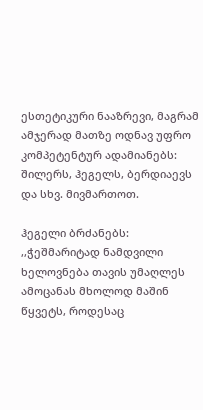ესთეტიკური ნააზრევი, მაგრამ ამჯერად მათზე ოდნავ უფრო კომპეტენტურ ადამიანებს: შილერს, ჰეგელს, ბერდიაევს და სხვ. მივმართოთ.

ჰეგელი ბრძანებს: ,,ჭეშმარიტად ნამდვილი ხელოვნება თავის უმაღლეს ამოცანას მხოლოდ მაშინ წყვეტს, როდესაც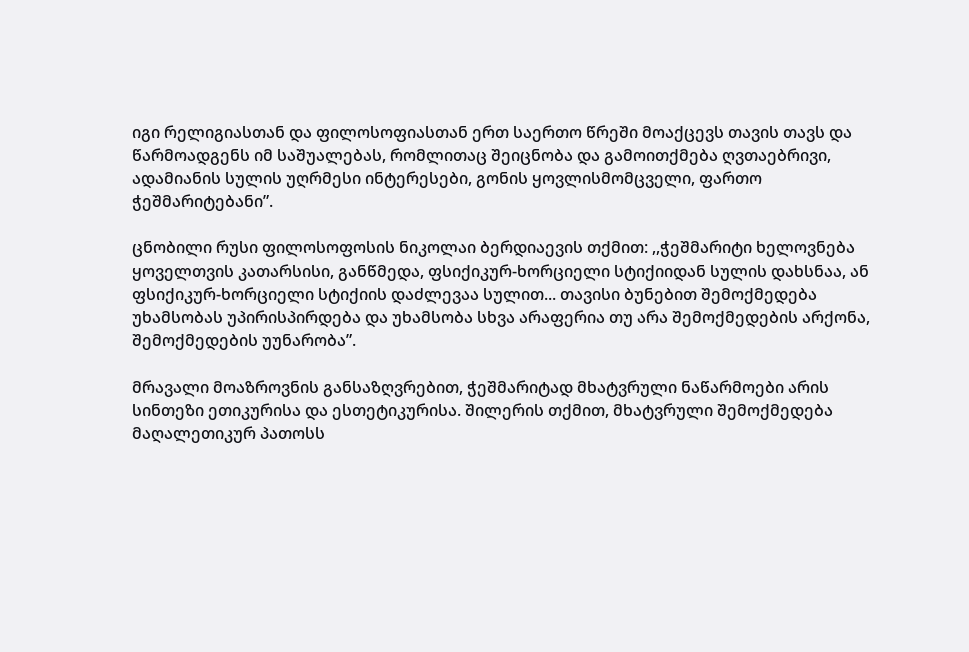იგი რელიგიასთან და ფილოსოფიასთან ერთ საერთო წრეში მოაქცევს თავის თავს და წარმოადგენს იმ საშუალებას, რომლითაც შეიცნობა და გამოითქმება ღვთაებრივი, ადამიანის სულის უღრმესი ინტერესები, გონის ყოვლისმომცველი, ფართო ჭეშმარიტებანი”.

ცნობილი რუსი ფილოსოფოსის ნიკოლაი ბერდიაევის თქმით: ,,ჭეშმარიტი ხელოვნება ყოველთვის კათარსისი, განწმედა, ფსიქიკურ-ხორციელი სტიქიიდან სულის დახსნაა, ან ფსიქიკურ-ხორციელი სტიქიის დაძლევაა სულით... თავისი ბუნებით შემოქმედება უხამსობას უპირისპირდება და უხამსობა სხვა არაფერია თუ არა შემოქმედების არქონა, შემოქმედების უუნარობა”.

მრავალი მოაზროვნის განსაზღვრებით, ჭეშმარიტად მხატვრული ნაწარმოები არის სინთეზი ეთიკურისა და ესთეტიკურისა. შილერის თქმით, მხატვრული შემოქმედება მაღალეთიკურ პათოსს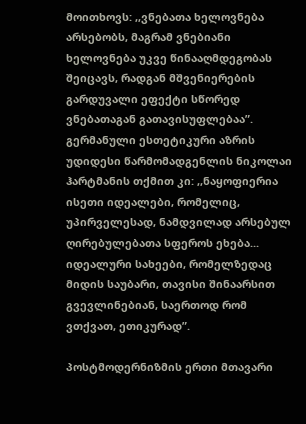მოითხოვს: ,,ვნებათა ხელოვნება არსებობს, მაგრამ ვნებიანი ხელოვნება უკვე წინააღმდეგობას შეიცავს, რადგან მშვენიერების გარდუვალი ეფექტი სწორედ ვნებათაგან გათავისუფლებაა”.   გერმანული ესთეტიკური აზრის უდიდესი წარმომადგენლის ნიკოლაი ჰარტმანის თქმით კი: ,,ნაყოფიერია ისეთი იდეალები, რომელიც, უპირველესად, ნამდვილად არსებულ ღირებულებათა სფეროს ეხება... იდეალური სახეები, რომელზედაც მიდის საუბარი, თავისი შინაარსით გვევლინებიან, საერთოდ რომ ვთქვათ, ეთიკურად”.

პოსტმოდერნიზმის ერთი მთავარი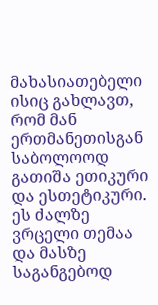მახასიათებელი ისიც გახლავთ, რომ მან ერთმანეთისგან საბოლოოდ გათიშა ეთიკური და ესთეტიკური. ეს ძალზე ვრცელი თემაა და მასზე საგანგებოდ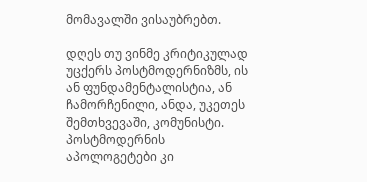მომავალში ვისაუბრებთ.

დღეს თუ ვინმე კრიტიკულად უცქერს პოსტმოდერნიზმს, ის ან ფუნდამენტალისტია, ან ჩამორჩენილი, ანდა, უკეთეს შემთხვევაში, კომუნისტი. პოსტმოდერნის აპოლოგეტები კი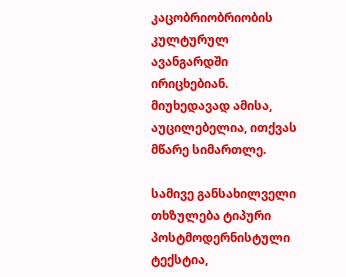კაცობრიობრიობის კულტურულ ავანგარდში ირიცხებიან. მიუხედავად ამისა, აუცილებელია, ითქვას მწარე სიმართლე.

სამივე განსახილველი თხზულება ტიპური პოსტმოდერნისტული ტექსტია,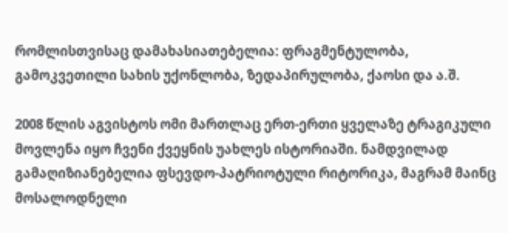რომლისთვისაც დამახასიათებელია: ფრაგმენტულობა, გამოკვეთილი სახის უქონლობა, ზედაპირულობა, ქაოსი და ა.შ.

2008 წლის აგვისტოს ომი მართლაც ერთ-ერთი ყველაზე ტრაგიკული მოვლენა იყო ჩვენი ქვეყნის უახლეს ისტორიაში. ნამდვილად გამაღიზიანებელია ფსევდო-პატრიოტული რიტორიკა, მაგრამ მაინც მოსალოდნელი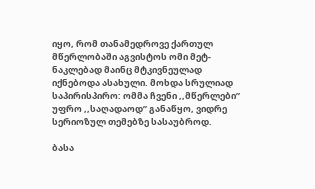იყო, რომ თანამედროვე ქართულ მწერლობაში აგვისტოს ომი მეტ-ნაკლებად მაინც მტკივნეულად იქნებოდა ასახული. მოხდა სრულიად საპირისპირო: ომმა ჩვენი ,,მწერლები” უფრო ,,საღადაოდ” განაწყო, ვიდრე სერიოზულ თემებზე სასაუბროდ.

ბასა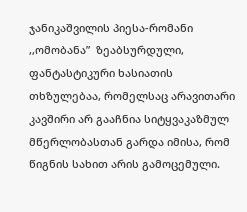ჯანიკაშვილის პიესა-რომანი ,,ომობანა”  ზეაბსურდული, ფანტასტიკური ხასიათის  თხზულებაა, რომელსაც არავითარი კავშირი არ გააჩნია სიტყვაკაზმულ მწერლობასთან გარდა იმისა, რომ წიგნის სახით არის გამოცემული.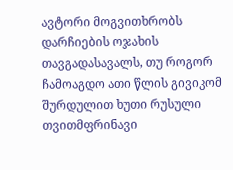ავტორი მოგვითხრობს დარჩიების ოჯახის თავგადასავალს, თუ როგორ ჩამოაგდო ათი წლის გივიკომ შურდულით ხუთი რუსული თვითმფრინავი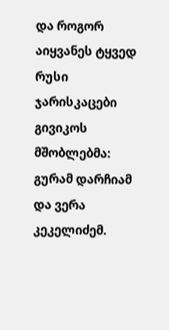და როგორ აიყვანეს ტყვედ რუსი ჯარისკაცები გივიკოს მშობლებმა: გურამ დარჩიამ და ვერა კეკელიძემ.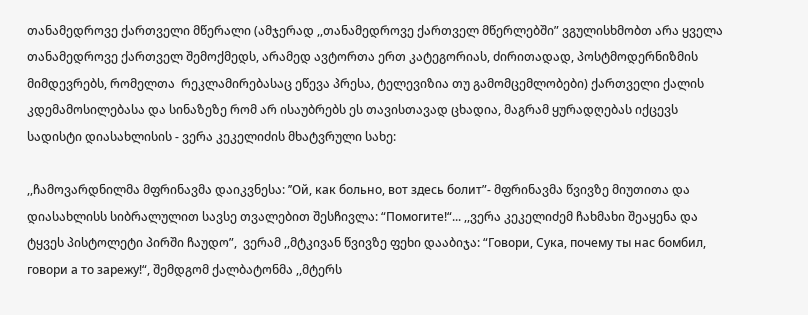თანამედროვე ქართველი მწერალი (ამჯერად ,,თანამედროვე ქართველ მწერლებში” ვგულისხმობთ არა ყველა თანამედროვე ქართველ შემოქმედს, არამედ ავტორთა ერთ კატეგორიას, ძირითადად, პოსტმოდერნიზმის მიმდევრებს, რომელთა  რეკლამირებასაც ეწევა პრესა, ტელევიზია თუ გამომცემლობები) ქართველი ქალის კდემამოსილებასა და სინაზეზე რომ არ ისაუბრებს ეს თავისთავად ცხადია, მაგრამ ყურადღებას იქცევს სადისტი დიასახლისის - ვერა კეკელიძის მხატვრული სახე:

,,ჩამოვარდნილმა მფრინავმა დაიკვნესა: ’’Ой, как больно, вот здесь болит”- მფრინავმა წვივზე მიუთითა და დიასახლისს სიბრალულით სავსე თვალებით შესჩივლა: “Помогите!“... ,,ვერა კეკელიძემ ჩახმახი შეაყენა და ტყვეს პისტოლეტი პირში ჩაუდო”,  ვერამ ,,მტკივან წვივზე ფეხი დააბიჯა: “Говори, Сука, почему ты нас бомбил, говори а то зарежу!“, შემდგომ ქალბატონმა ,,მტერს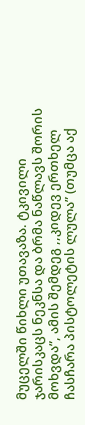მუცელში წიხლი უთავაზა. ტკივილი ჯარისკაცს ნეკნსა და ბრმა ნაწლავს შორის მოხვდა”, ამის შემდეგ ,,კიდევ ერთხელ ჩასჩარა პისტოლეტის ლულა” (თუმცა აქ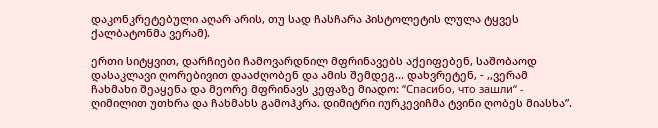დაკონკრეტებული აღარ არის, თუ სად ჩასჩარა პისტოლეტის ლულა ტყვეს ქალბატონმა ვერამ).

ერთი სიტყვით, დარჩიები ჩამოვარდნილ მფრინავებს აქეიფებენ, საშობაოდ დასაკლავი ღორებივით დააძღობენ და ამის შემდეგ... დახვრეტენ, - ,,ვერამ ჩახმახი შეაყენა და მეორე მფრინავს კეფაზე მიადო: “Спасибо, что зашли“ - ღიმილით უთხრა და ჩახმახს გამოჰკრა. დიმიტრი იურკევიჩმა ტვინი ღობეს მიასხა”.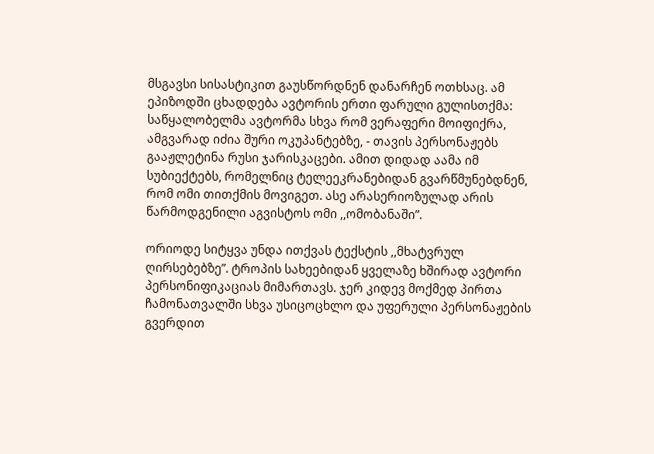მსგავსი სისასტიკით გაუსწორდნენ დანარჩენ ოთხსაც. ამ ეპიზოდში ცხადდება ავტორის ერთი ფარული გულისთქმა: საწყალობელმა ავტორმა სხვა რომ ვერაფერი მოიფიქრა, ამგვარად იძია შური ოკუპანტებზე, - თავის პერსონაჟებს გააჟლეტინა რუსი ჯარისკაცები. ამით დიდად აამა იმ სუბიექტებს, რომელნიც ტელეეკრანებიდან გვარწმუნებდნენ, რომ ომი თითქმის მოვიგეთ. ასე არასერიოზულად არის წარმოდგენილი აგვისტოს ომი ,,ომობანაში”.

ორიოდე სიტყვა უნდა ითქვას ტექსტის ,,მხატვრულ ღირსებებზე”. ტროპის სახეებიდან ყველაზე ხშირად ავტორი პერსონიფიკაციას მიმართავს. ჯერ კიდევ მოქმედ პირთა ჩამონათვალში სხვა უსიცოცხლო და უფერული პერსონაჟების გვერდით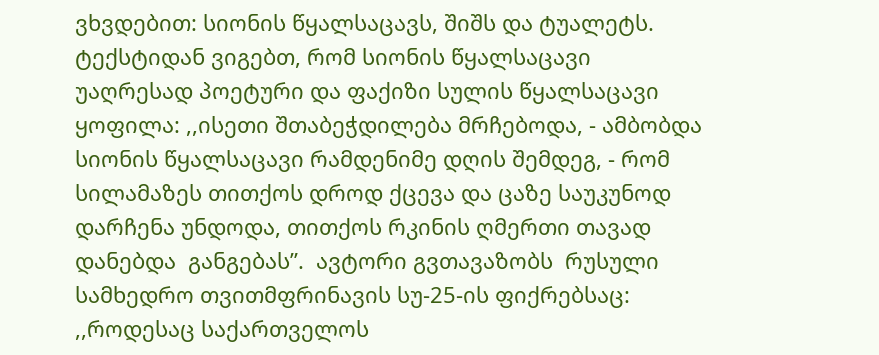ვხვდებით: სიონის წყალსაცავს, შიშს და ტუალეტს. ტექსტიდან ვიგებთ, რომ სიონის წყალსაცავი უაღრესად პოეტური და ფაქიზი სულის წყალსაცავი ყოფილა: ,,ისეთი შთაბეჭდილება მრჩებოდა, - ამბობდა სიონის წყალსაცავი რამდენიმე დღის შემდეგ, - რომ სილამაზეს თითქოს დროდ ქცევა და ცაზე საუკუნოდ დარჩენა უნდოდა, თითქოს რკინის ღმერთი თავად დანებდა  განგებას”.  ავტორი გვთავაზობს  რუსული სამხედრო თვითმფრინავის სუ-25-ის ფიქრებსაც: ,,როდესაც საქართველოს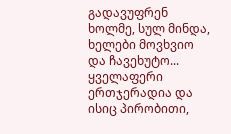გადავუფრენ ხოლმე, სულ მინდა, ხელები მოვხვიო და ჩავეხუტო... ყველაფერი ერთჯერადია და ისიც პირობითი,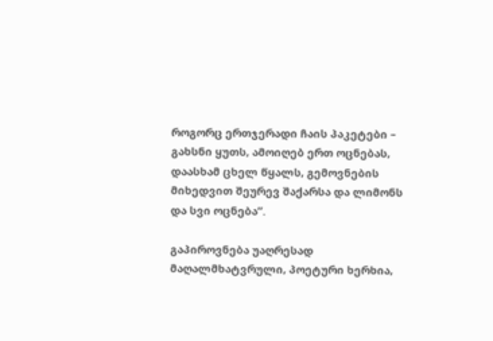როგორც ერთჯერადი ჩაის პაკეტები – გახსნი ყუთს, ამოიღებ ერთ ოცნებას, დაასხამ ცხელ წყალს, გემოვნების მიხედვით შეურევ შაქარსა და ლიმონს და სვი ოცნება”.

გაპიროვნება უაღრესად მაღალმხატვრული, პოეტური ხერხია,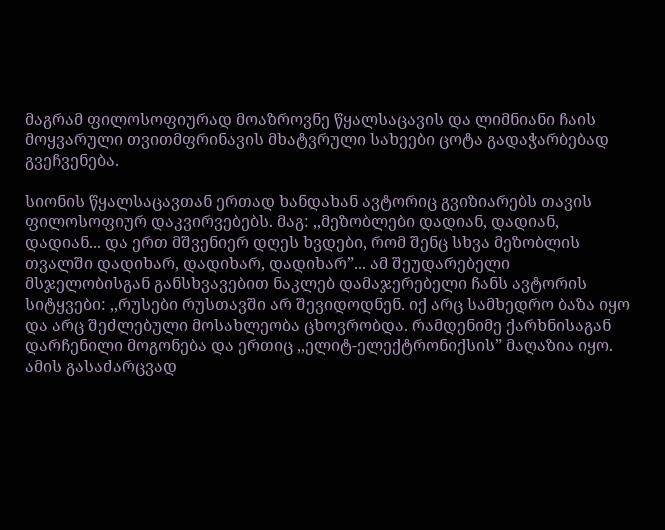მაგრამ ფილოსოფიურად მოაზროვნე წყალსაცავის და ლიმნიანი ჩაის მოყვარული თვითმფრინავის მხატვრული სახეები ცოტა გადაჭარბებად გვეჩვენება.

სიონის წყალსაცავთან ერთად ხანდახან ავტორიც გვიზიარებს თავის ფილოსოფიურ დაკვირვებებს. მაგ: ,,მეზობლები დადიან, დადიან, დადიან... და ერთ მშვენიერ დღეს ხვდები, რომ შენც სხვა მეზობლის თვალში დადიხარ, დადიხარ, დადიხარ”... ამ შეუდარებელი მსჯელობისგან განსხვავებით ნაკლებ დამაჯერებელი ჩანს ავტორის სიტყვები: ,,რუსები რუსთავში არ შევიდოდნენ. იქ არც სამხედრო ბაზა იყო და არც შეძლებული მოსახლეობა ცხოვრობდა. რამდენიმე ქარხნისაგან დარჩენილი მოგონება და ერთიც ,,ელიტ-ელექტრონიქსის” მაღაზია იყო. ამის გასაძარცვად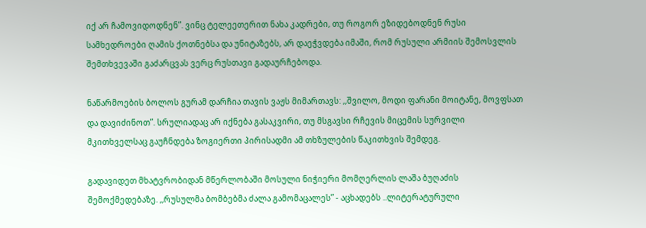იქ არ ჩამოვიდოდნენ”. ვინც ტელეეთერით ნახა კადრები, თუ როგორ ეზიდებოდნენ რუსი სამხედროები ღამის ქოთნებსა და უნიტაზებს, არ დაეჭვდება იმაში, რომ რუსული არმიის შემოსვლის შემთხვევაში გაძარცვას ვერც რუსთავი გადაურჩებოდა.

ნაწარმოების ბოლოს გურამ დარჩია თავის ვაჟს მიმართავს: ,,შვილო, მოდი ფარანი მოიტანე, მოვფსათ და დავიძინოთ”. სრულიადაც არ იქნება გასაკვირი, თუ მსგავსი რჩევის მიცემის სურვილი მკითხველსაც გაუჩნდება ზოგიერთი პირისადმი ამ თხზულების წაკითხვის შემდეგ.

გადავიდეთ მხატვრობიდან მწერლობაში მოსული ნიჭიერი მომღერლის ლაშა ბუღაძის შემოქმედებაზე. ,,რუსულმა ბომბებმა ძალა გამომაცალეს” - აცხადებს ..ლიტერატურული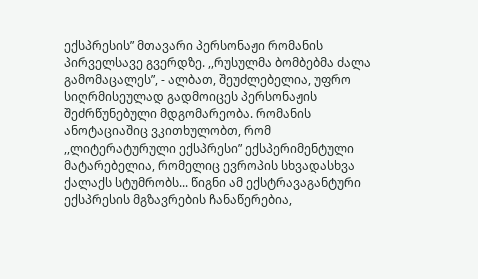ექსპრესის” მთავარი პერსონაჟი რომანის პირველსავე გვერდზე. ,,რუსულმა ბომბებმა ძალა გამომაცალეს”, - ალბათ, შეუძლებელია, უფრო სიღრმისეულად გადმოიცეს პერსონაჟის შეძრწუნებული მდგომარეობა. რომანის ანოტაციაშიც ვკითხულობთ, რომ ,,ლიტერატურული ექსპრესი” ექსპერიმენტული მატარებელია, რომელიც ევროპის სხვადასხვა ქალაქს სტუმრობს... წიგნი ამ ექსტრავაგანტური ექსპრესის მგზავრების ჩანაწერებია,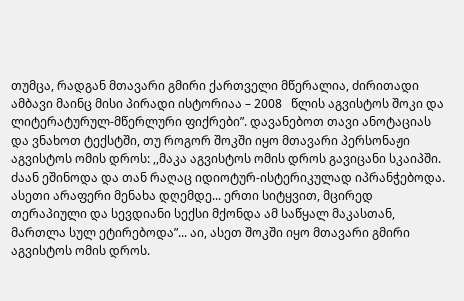თუმცა, რადგან მთავარი გმირი ქართველი მწერალია, ძირითადი ამბავი მაინც მისი პირადი ისტორიაა – 2008   წლის აგვისტოს შოკი და ლიტერატურულ-მწერლური ფიქრები”. დავანებოთ თავი ანოტაციას და ვნახოთ ტექსტში, თუ როგორ შოკში იყო მთავარი პერსონაჟი აგვისტოს ომის დროს: ,,მაკა აგვისტოს ომის დროს გავიცანი სკაიპში. ძაან ეშინოდა და თან რაღაც იდიოტურ-ისტერიკულად იპრანჭებოდა. ასეთი არაფერი მენახა დღემდე... ერთი სიტყვით, მცირედ თერაპიული და სევდიანი სექსი მქონდა ამ საწყალ მაკასთან, მართლა სულ ეტირებოდა”... აი, ასეთ შოკში იყო მთავარი გმირი აგვისტოს ომის დროს.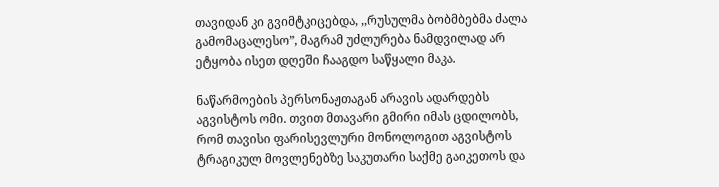თავიდან კი გვიმტკიცებდა, ,,რუსულმა ბობმბებმა ძალა გამომაცალესო”, მაგრამ უძლურება ნამდვილად არ ეტყობა ისეთ დღეში ჩააგდო საწყალი მაკა.

ნაწარმოების პერსონაჟთაგან არავის ადარდებს აგვისტოს ომი. თვით მთავარი გმირი იმას ცდილობს, რომ თავისი ფარისევლური მონოლოგით აგვისტოს ტრაგიკულ მოვლენებზე საკუთარი საქმე გაიკეთოს და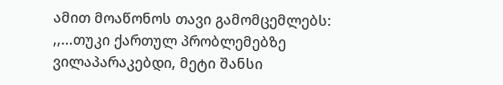ამით მოაწონოს თავი გამომცემლებს: ,,...თუკი ქართულ პრობლემებზე ვილაპარაკებდი, მეტი შანსი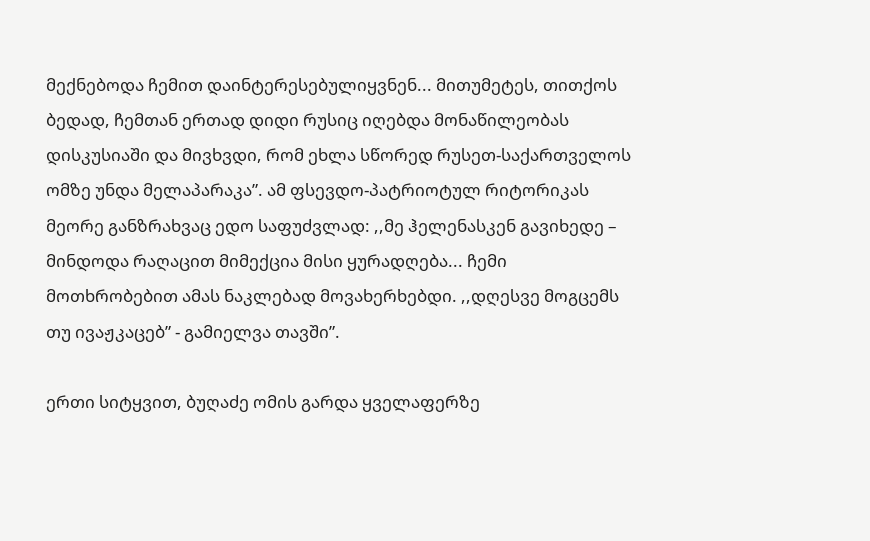მექნებოდა ჩემით დაინტერესებულიყვნენ... მითუმეტეს, თითქოს ბედად, ჩემთან ერთად დიდი რუსიც იღებდა მონაწილეობას დისკუსიაში და მივხვდი, რომ ეხლა სწორედ რუსეთ-საქართველოს ომზე უნდა მელაპარაკა”. ამ ფსევდო-პატრიოტულ რიტორიკას მეორე განზრახვაც ედო საფუძვლად: ,,მე ჰელენასკენ გავიხედე – მინდოდა რაღაცით მიმექცია მისი ყურადღება... ჩემი მოთხრობებით ამას ნაკლებად მოვახერხებდი. ,,დღესვე მოგცემს თუ ივაჟკაცებ” - გამიელვა თავში”.

ერთი სიტყვით, ბუღაძე ომის გარდა ყველაფერზე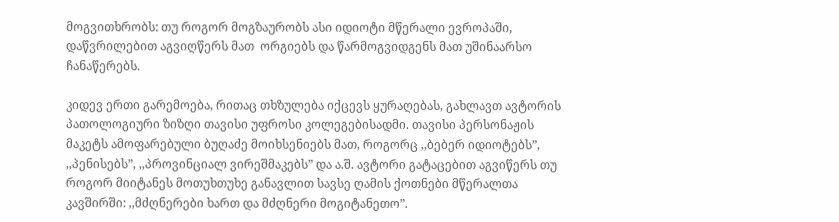მოგვითხრობს: თუ როგორ მოგზაურობს ასი იდიოტი მწერალი ევროპაში, დაწვრილებით აგვიღწერს მათ  ორგიებს და წარმოგვიდგენს მათ უშინაარსო ჩანაწერებს.

კიდევ ერთი გარემოება, რითაც თხზულება იქცევს ყურაღებას, გახლავთ ავტორის პათოლოგიური ზიზღი თავისი უფროსი კოლეგებისადმი. თავისი პერსონაჟის მაკეტს ამოფარებული ბუღაძე მოიხსენიებს მათ, როგორც ,,ბებერ იდიოტებს”, ,,პენისებს”, ,,პროვინციალ ვირეშმაკებს” და ა.შ. ავტორი გატაცებით აგვიწერს თუ როგორ მიიტანეს მოთუხთუხე განავლით სავსე ღამის ქოთნები მწერალთა კავშირში: ,,მძღნერები ხართ და მძღნერი მოგიტანეთო”.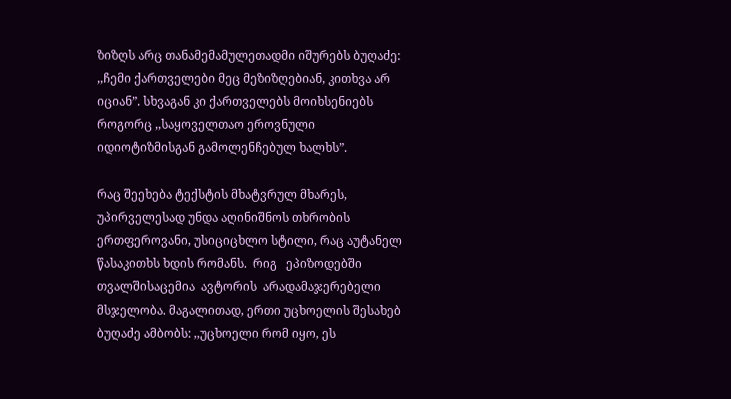ზიზღს არც თანამემამულეთადმი იშურებს ბუღაძე: ,,ჩემი ქართველები მეც მეზიზღებიან, კითხვა არ იციან”. სხვაგან კი ქართველებს მოიხსენიებს როგორც ,,საყოველთაო ეროვნული იდიოტიზმისგან გამოლენჩებულ ხალხს”.

რაც შეეხება ტექსტის მხატვრულ მხარეს, უპირველესად უნდა აღინიშნოს თხრობის ერთფეროვანი, უსიციცხლო სტილი, რაც აუტანელ წასაკითხს ხდის რომანს.  რიგ   ეპიზოდებში   თვალშისაცემია  ავტორის  არადამაჯერებელი  მსჯელობა. მაგალითად, ერთი უცხოელის შესახებ ბუღაძე ამბობს: ,,უცხოელი რომ იყო, ეს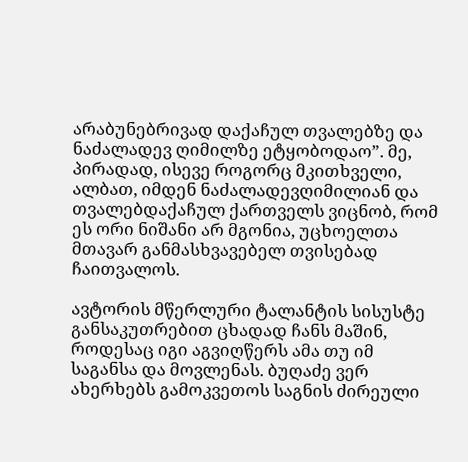არაბუნებრივად დაქაჩულ თვალებზე და ნაძალადევ ღიმილზე ეტყობოდაო”. მე, პირადად, ისევე როგორც მკითხველი, ალბათ, იმდენ ნაძალადევღიმილიან და თვალებდაქაჩულ ქართველს ვიცნობ, რომ ეს ორი ნიშანი არ მგონია, უცხოელთა მთავარ განმასხვავებელ თვისებად ჩაითვალოს.

ავტორის მწერლური ტალანტის სისუსტე განსაკუთრებით ცხადად ჩანს მაშინ, როდესაც იგი აგვიღწერს ამა თუ იმ საგანსა და მოვლენას. ბუღაძე ვერ ახერხებს გამოკვეთოს საგნის ძირეული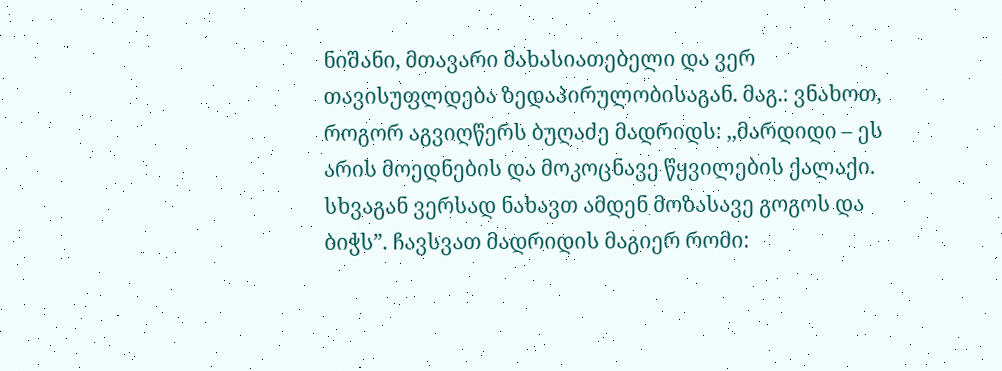ნიშანი, მთავარი მახასიათებელი და ვერ თავისუფლდება ზედაპირულობისაგან. მაგ.: ვნახოთ, როგორ აგვიღწერს ბუღაძე მადრიდს: ,,მარდიდი – ეს არის მოედნების და მოკოცნავე წყვილების ქალაქი. სხვაგან ვერსად ნახავთ ამდენ მოზასავე გოგოს და ბიჭს”. ჩავსვათ მადრიდის მაგიერ რომი: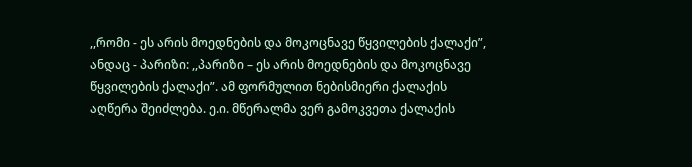,,რომი - ეს არის მოედნების და მოკოცნავე წყვილების ქალაქი”, ანდაც - პარიზი: ,,პარიზი – ეს არის მოედნების და მოკოცნავე წყვილების ქალაქი”. ამ ფორმულით ნებისმიერი ქალაქის აღწერა შეიძლება. ე.ი. მწერალმა ვერ გამოკვეთა ქალაქის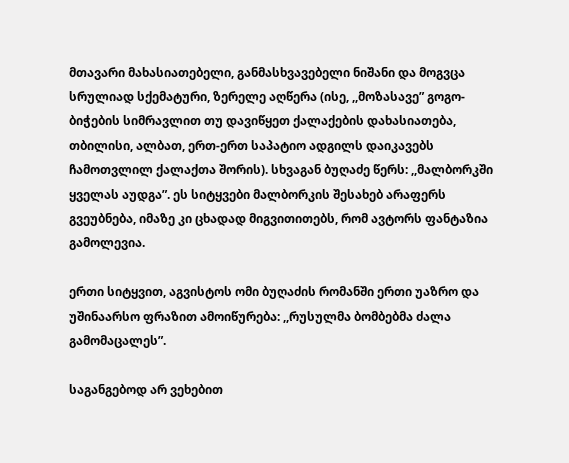მთავარი მახასიათებელი, განმასხვავებელი ნიშანი და მოგვცა სრულიად სქემატური, ზერელე აღწერა (ისე, ,,მოზასავე” გოგო-ბიჭების სიმრავლით თუ დავიწყეთ ქალაქების დახასიათება, თბილისი, ალბათ, ერთ-ერთ საპატიო ადგილს დაიკავებს ჩამოთვლილ ქალაქთა შორის). სხვაგან ბუღაძე წერს: ,,მალბორკში ყველას აუდგა”. ეს სიტყვები მალბორკის შესახებ არაფერს გვეუბნება, იმაზე კი ცხადად მიგვითითებს, რომ ავტორს ფანტაზია გამოლევია.

ერთი სიტყვით, აგვისტოს ომი ბუღაძის რომანში ერთი უაზრო და უშინაარსო ფრაზით ამოიწურება: ,,რუსულმა ბომბებმა ძალა გამომაცალეს”.

საგანგებოდ არ ვეხებით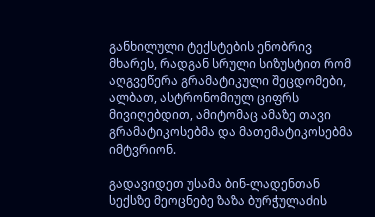განხილული ტექსტების ენობრივ მხარეს, რადგან სრული სიზუსტით რომ აღგვეწერა გრამატიკული შეცდომები, ალბათ, ასტრონომიულ ციფრს მივიღებდით, ამიტომაც ამაზე თავი გრამატიკოსებმა და მათემატიკოსებმა იმტვრიონ.

გადავიდეთ უსამა ბინ-ლადენთან სექსზე მეოცნებე ზაზა ბურჭულაძის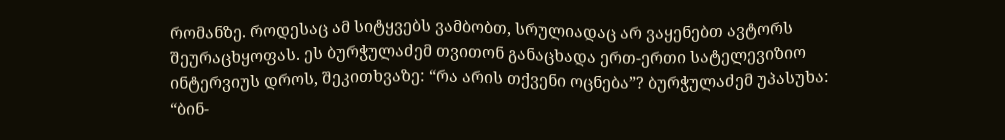რომანზე. როდესაც ამ სიტყვებს ვამბობთ, სრულიადაც არ ვაყენებთ ავტორს შეურაცხყოფას. ეს ბურჭულაძემ თვითონ განაცხადა ერთ-ერთი სატელევიზიო ინტერვიუს დროს, შეკითხვაზე: “რა არის თქვენი ოცნება”? ბურჭულაძემ უპასუხა: “ბინ-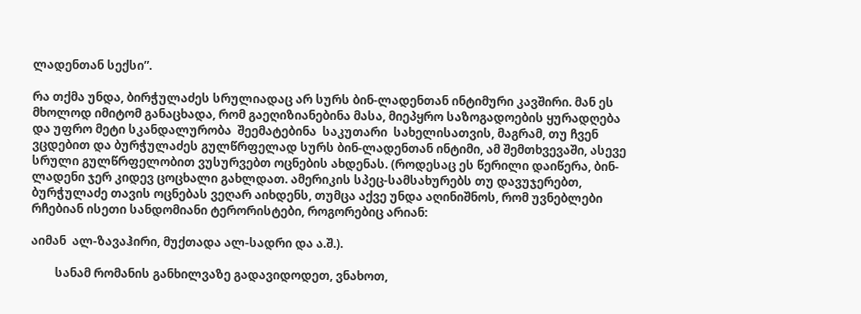ლადენთან სექსი”.

რა თქმა უნდა, ბირჭულაძეს სრულიადაც არ სურს ბინ-ლადენთან ინტიმური კავშირი. მან ეს მხოლოდ იმიტომ განაცხადა, რომ გაეღიზიანებინა მასა, მიეპყრო საზოგადოების ყურადღება და უფრო მეტი სკანდალურობა  შეემატებინა  საკუთარი  სახელისათვის, მაგრამ, თუ ჩვენ ვცდებით და ბურჭულაძეს გულწრფელად სურს ბინ-ლადენთან ინტიმი, ამ შემთხვევაში, ასევე სრული გულწრფელობით ვუსურვებთ ოცნების ახდენას. (როდესაც ეს წერილი დაიწერა, ბინ-ლადენი ჯერ კიდევ ცოცხალი გახლდათ. ამერიკის სპეც-სამსახურებს თუ დავუჯერებთ, ბურჭულაძე თავის ოცნებას ვეღარ აიხდენს, თუმცა აქვე უნდა აღინიშნოს, რომ უვნებლები რჩებიან ისეთი სანდომიანი ტერორისტები, როგორებიც არიან:

აიმან  ალ-ზავაჰირი, მუქთადა ალ-სადრი და ა.შ.).

        სანამ რომანის განხილვაზე გადავიდოდეთ, ვნახოთ,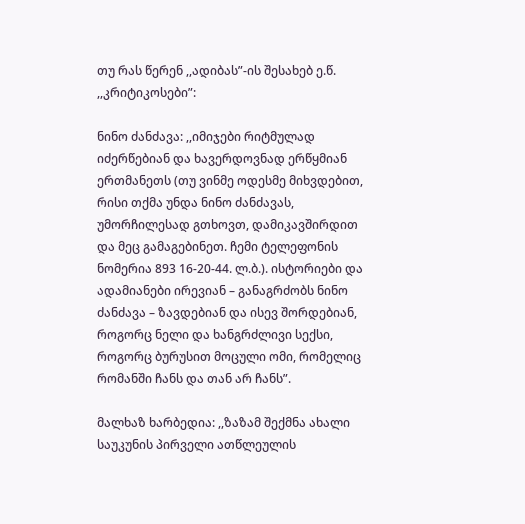თუ რას წერენ ,,ადიბას”-ის შესახებ ე.წ. ,,კრიტიკოსები”:

ნინო ძანძავა: ,,იმიჯები რიტმულად იძერწებიან და ხავერდოვნად ერწყმიან ერთმანეთს (თუ ვინმე ოდესმე მიხვდებით, რისი თქმა უნდა ნინო ძანძავას, უმორჩილესად გთხოვთ, დამიკავშირდით და მეც გამაგებინეთ. ჩემი ტელეფონის ნომერია 893 16-20-44. ლ.ბ.). ისტორიები და ადამიანები ირევიან – განაგრძობს ნინო ძანძავა – ზავდებიან და ისევ შორდებიან, როგორც ნელი და ხანგრძლივი სექსი, როგორც ბურუსით მოცული ომი, რომელიც რომანში ჩანს და თან არ ჩანს”.

მალხაზ ხარბედია: ,,ზაზამ შექმნა ახალი საუკუნის პირველი ათწლეულის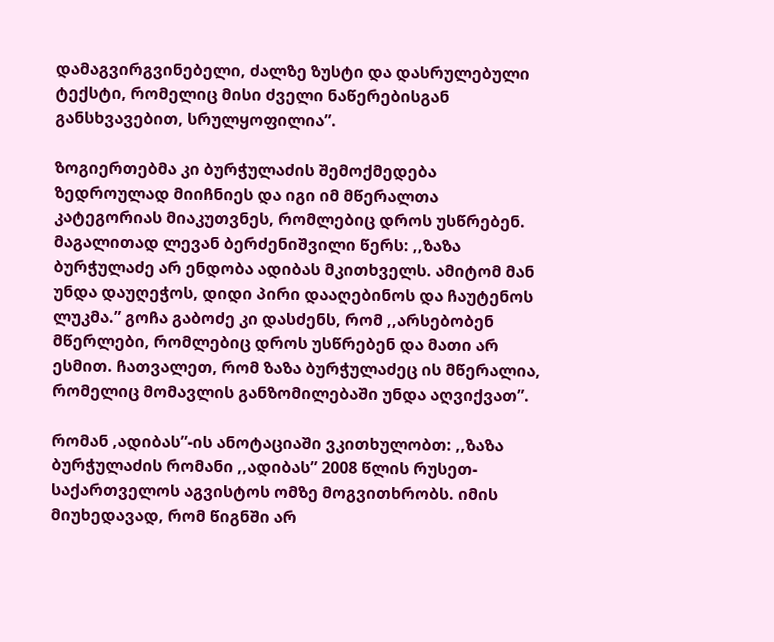დამაგვირგვინებელი, ძალზე ზუსტი და დასრულებული ტექსტი, რომელიც მისი ძველი ნაწერებისგან განსხვავებით, სრულყოფილია”.

ზოგიერთებმა კი ბურჭულაძის შემოქმედება ზედროულად მიიჩნიეს და იგი იმ მწერალთა კატეგორიას მიაკუთვნეს, რომლებიც დროს უსწრებენ. მაგალითად ლევან ბერძენიშვილი წერს: ,,ზაზა ბურჭულაძე არ ენდობა ადიბას მკითხველს. ამიტომ მან უნდა დაუღეჭოს, დიდი პირი დააღებინოს და ჩაუტენოს ლუკმა.” გოჩა გაბოძე კი დასძენს, რომ ,,არსებობენ მწერლები, რომლებიც დროს უსწრებენ და მათი არ ესმით. ჩათვალეთ, რომ ზაზა ბურჭულაძეც ის მწერალია, რომელიც მომავლის განზომილებაში უნდა აღვიქვათ”.

რომან ,ადიბას”-ის ანოტაციაში ვკითხულობთ: ,,ზაზა ბურჭულაძის რომანი ,,ადიბას” 2008 წლის რუსეთ-საქართველოს აგვისტოს ომზე მოგვითხრობს. იმის მიუხედავად, რომ წიგნში არ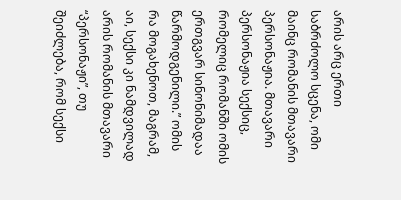არის არც ერთი საბრძოლო სცენა, ომი მაინც რომანის მთავარი პერსონაჟია. მთავარი პერსონაჟია სექსიც, რომელიც რომანში ომის ერთგვარ სინონიმადაა წარმოდგენილი.” ომის რა მოგახენოთ, მაგრამ, აი, სექსი კი ნამდვილად არის რომანის მთავარი “პერსონაჟი”, თუ შეიძლება, რომ სექსი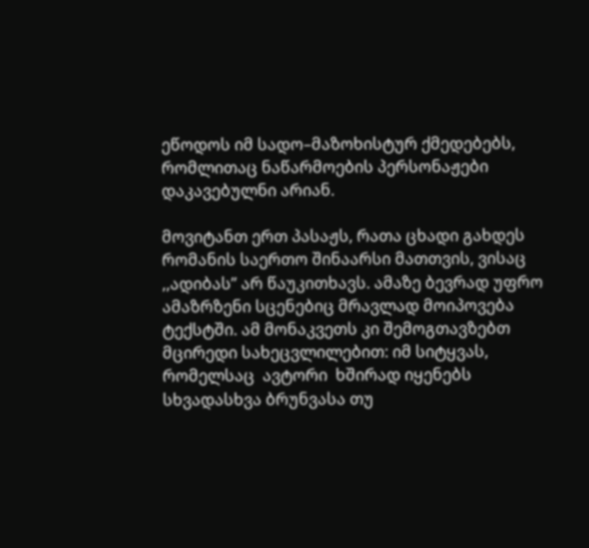ეწოდოს იმ სადო–მაზოხისტურ ქმედებებს, რომლითაც ნაწარმოების პერსონაჟები დაკავებულნი არიან.

მოვიტანთ ერთ პასაჟს, რათა ცხადი გახდეს რომანის საერთო შინაარსი მათთვის, ვისაც ,,ადიბას” არ წაუკითხავს. ამაზე ბევრად უფრო ამაზრზენი სცენებიც მრავლად მოიპოვება ტექსტში. ამ მონაკვეთს კი შემოგთავზებთ მცირედი სახეცვლილებით: იმ სიტყვას, რომელსაც  ავტორი  ხშირად იყენებს სხვადასხვა ბრუნვასა თუ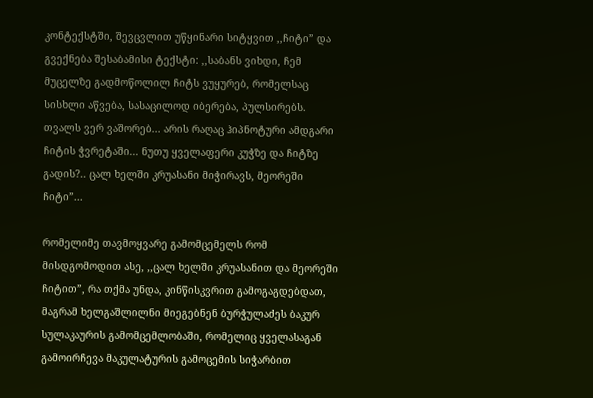კონტექსტში, შევცვლით უწყინარი სიტყვით ,,ჩიტი” და გვექნება შესაბამისი ტექსტი: ,,საბანს ვიხდი, ჩემ მუცელზე გადმოწოლილ ჩიტს ვუყურებ, რომელსაც სისხლი აწვება, სასაცილოდ იბერება, პულსირებს. თვალს ვერ ვაშორებ... არის რაღაც ჰიპნოტური ამდგარი ჩიტის ჭვრეტაში... ნუთუ ყველაფერი კუჭზე და ჩიტზე გადის?.. ცალ ხელში კრუასანი მიჭირავს, მეორეში ჩიტი”...

რომელიმე თავმოყვარე გამომცემელს რომ მისდგომოდით ასე, ,,ცალ ხელში კრუასანით და მეორეში ჩიტით”, რა თქმა უნდა, კინწისკვრით გამოგაგდებდათ, მაგრამ ხელგაშლილნი მიეგებნენ ბურჭულაძეს ბაკურ სულაკაურის გამომცემლობაში, რომელიც ყველასაგან გამოირჩევა მაკულატურის გამოცემის სიჭარბით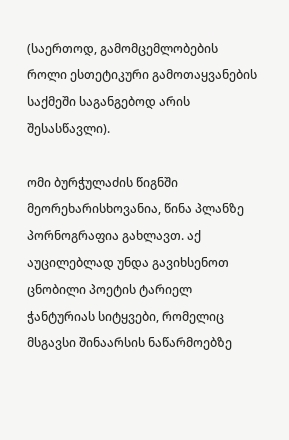(საერთოდ, გამომცემლობების როლი ესთეტიკური გამოთაყვანების საქმეში საგანგებოდ არის შესასწავლი).

ომი ბურჭულაძის წიგნში მეორეხარისხოვანია, წინა პლანზე პორნოგრაფია გახლავთ. აქ აუცილებლად უნდა გავიხსენოთ ცნობილი პოეტის ტარიელ ჭანტურიას სიტყვები, რომელიც მსგავსი შინაარსის ნაწარმოებზე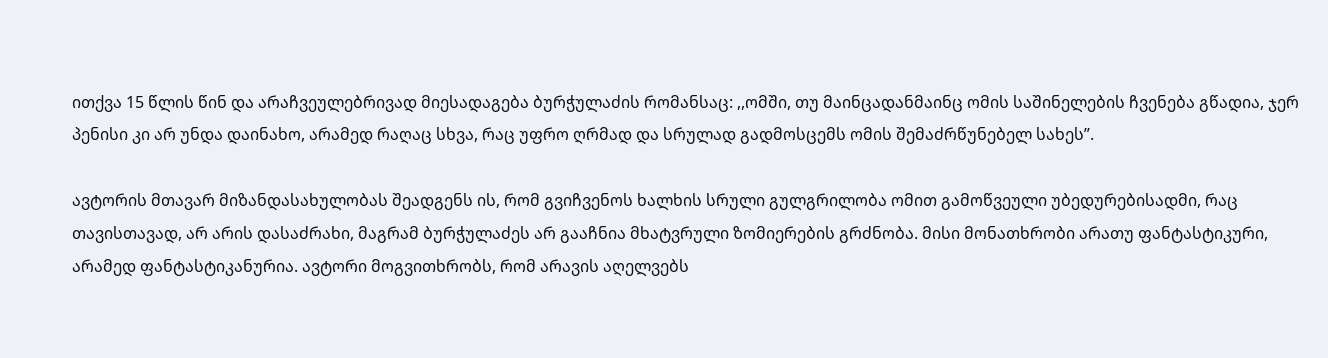ითქვა 15 წლის წინ და არაჩვეულებრივად მიესადაგება ბურჭულაძის რომანსაც: ,,ომში, თუ მაინცადანმაინც ომის საშინელების ჩვენება გწადია, ჯერ პენისი კი არ უნდა დაინახო, არამედ რაღაც სხვა, რაც უფრო ღრმად და სრულად გადმოსცემს ომის შემაძრწუნებელ სახეს”.

ავტორის მთავარ მიზანდასახულობას შეადგენს ის, რომ გვიჩვენოს ხალხის სრული გულგრილობა ომით გამოწვეული უბედურებისადმი, რაც თავისთავად, არ არის დასაძრახი, მაგრამ ბურჭულაძეს არ გააჩნია მხატვრული ზომიერების გრძნობა. მისი მონათხრობი არათუ ფანტასტიკური, არამედ ფანტასტიკანურია. ავტორი მოგვითხრობს, რომ არავის აღელვებს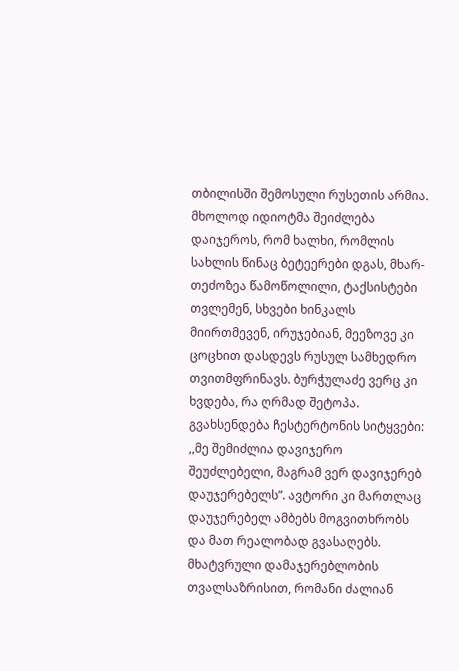თბილისში შემოსული რუსეთის არმია. მხოლოდ იდიოტმა შეიძლება დაიჯეროს, რომ ხალხი, რომლის სახლის წინაც ბეტეერები დგას, მხარ-თეძოზეა წამოწოლილი, ტაქსისტები თვლემენ, სხვები ხინკალს მიირთმევენ, ირუჯებიან, მეეზოვე კი ცოცხით დასდევს რუსულ სამხედრო თვითმფრინავს. ბურჭულაძე ვერც კი ხვდება, რა ღრმად შეტოპა. გვახსენდება ჩესტერტონის სიტყვები: ,,მე შემიძლია დავიჯერო შეუძლებელი, მაგრამ ვერ დავიჯერებ დაუჯერებელს”. ავტორი კი მართლაც დაუჯერებელ ამბებს მოგვითხრობს და მათ რეალობად გვასაღებს. მხატვრული დამაჯერებლობის თვალსაზრისით, რომანი ძალიან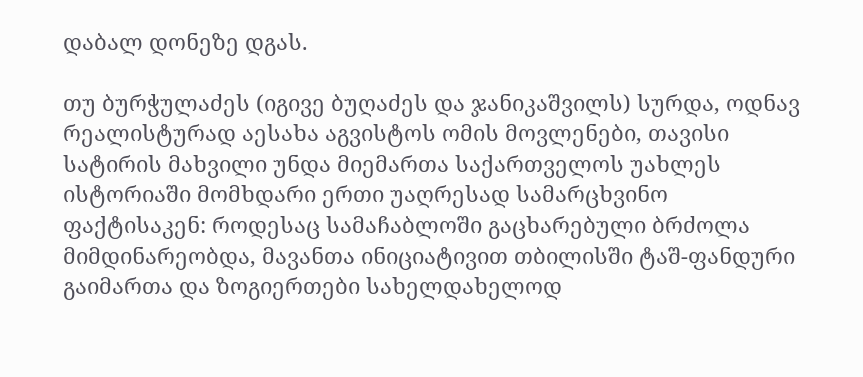დაბალ დონეზე დგას.

თუ ბურჭულაძეს (იგივე ბუღაძეს და ჯანიკაშვილს) სურდა, ოდნავ რეალისტურად აესახა აგვისტოს ომის მოვლენები, თავისი სატირის მახვილი უნდა მიემართა საქართველოს უახლეს ისტორიაში მომხდარი ერთი უაღრესად სამარცხვინო ფაქტისაკენ: როდესაც სამაჩაბლოში გაცხარებული ბრძოლა მიმდინარეობდა, მავანთა ინიციატივით თბილისში ტაშ-ფანდური გაიმართა და ზოგიერთები სახელდახელოდ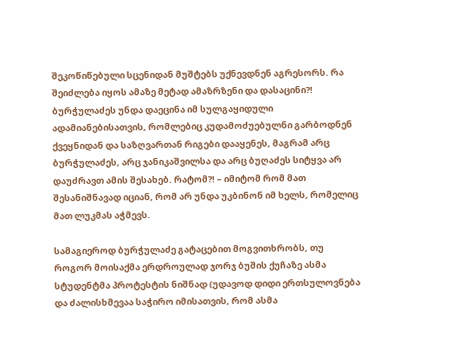შეკოწიწებული სცენიდან მუშტებს უქნევდნენ აგრესორს. რა შეიძლება იყოს ამაზე მეტად ამაზრზენი და დასაცინი?! ბურჭულაძეს უნდა დაეცინა იმ სულგაყიდული ადამიანებისათვის, რომლებიც კუდამოძუებულნი გარბოდნენ ქვეყნიდან და საზღვართან რიგები დააყენეს, მაგრამ არც ბურჭულაძეს, არც ჯანიკაშვილსა და არც ბუღაძეს სიტყვა არ დაუძრავთ ამის შესახებ. რატომ?! – იმიტომ რომ მათ შესანიშნავად იციან, რომ არ უნდა უკბინონ იმ ხელს, რომელიც მათ ლუკმას აჭმევს.

სამაგიეროდ ბურჭულაძე გატაცებით მოგვითხრობს, თუ როგორ მოისაქმა ერდროულად ჯორჯ ბუშის ქუჩაზე ასმა სტუდენტმა პროტესტის ნიშნად (უდავოდ დიდი ერთსულოვნება და ძალისხმევაა საჭირო იმისათვის, რომ ასმა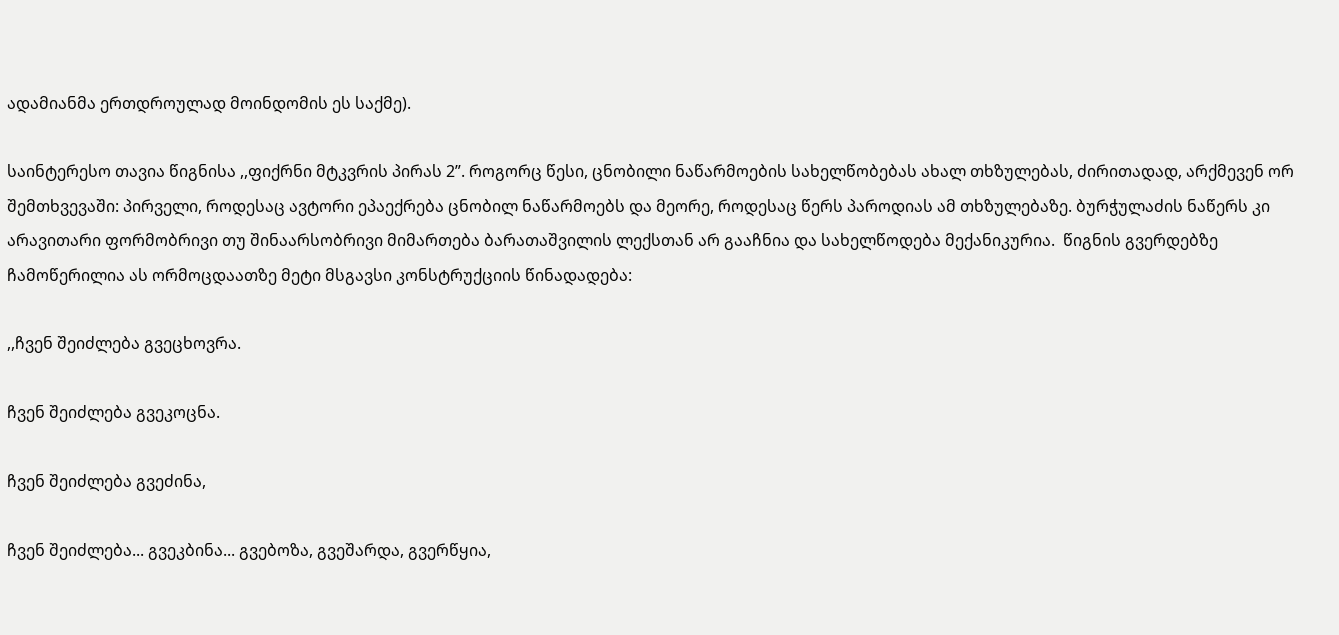ადამიანმა ერთდროულად მოინდომის ეს საქმე).

საინტერესო თავია წიგნისა ,,ფიქრნი მტკვრის პირას 2”. როგორც წესი, ცნობილი ნაწარმოების სახელწობებას ახალ თხზულებას, ძირითადად, არქმევენ ორ შემთხვევაში: პირველი, როდესაც ავტორი ეპაექრება ცნობილ ნაწარმოებს და მეორე, როდესაც წერს პაროდიას ამ თხზულებაზე. ბურჭულაძის ნაწერს კი არავითარი ფორმობრივი თუ შინაარსობრივი მიმართება ბარათაშვილის ლექსთან არ გააჩნია და სახელწოდება მექანიკურია.  წიგნის გვერდებზე ჩამოწერილია ას ორმოცდაათზე მეტი მსგავსი კონსტრუქციის წინადადება:

,,ჩვენ შეიძლება გვეცხოვრა.

ჩვენ შეიძლება გვეკოცნა.

ჩვენ შეიძლება გვეძინა,

ჩვენ შეიძლება... გვეკბინა... გვებოზა, გვეშარდა, გვერწყია,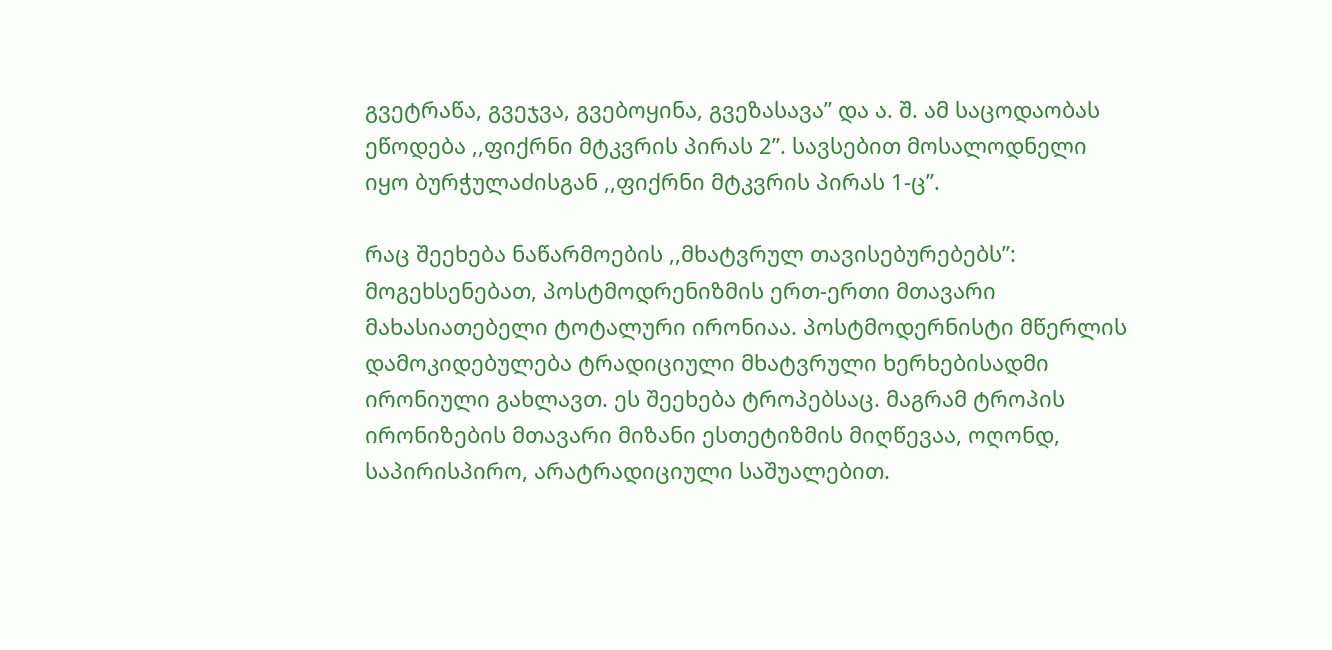გვეტრაწა, გვეჯვა, გვებოყინა, გვეზასავა” და ა. შ. ამ საცოდაობას ეწოდება ,,ფიქრნი მტკვრის პირას 2”. სავსებით მოსალოდნელი იყო ბურჭულაძისგან ,,ფიქრნი მტკვრის პირას 1-ც”.

რაც შეეხება ნაწარმოების ,,მხატვრულ თავისებურებებს”: მოგეხსენებათ, პოსტმოდრენიზმის ერთ-ერთი მთავარი მახასიათებელი ტოტალური ირონიაა. პოსტმოდერნისტი მწერლის დამოკიდებულება ტრადიციული მხატვრული ხერხებისადმი ირონიული გახლავთ. ეს შეეხება ტროპებსაც. მაგრამ ტროპის ირონიზების მთავარი მიზანი ესთეტიზმის მიღწევაა, ოღონდ, საპირისპირო, არატრადიციული საშუალებით.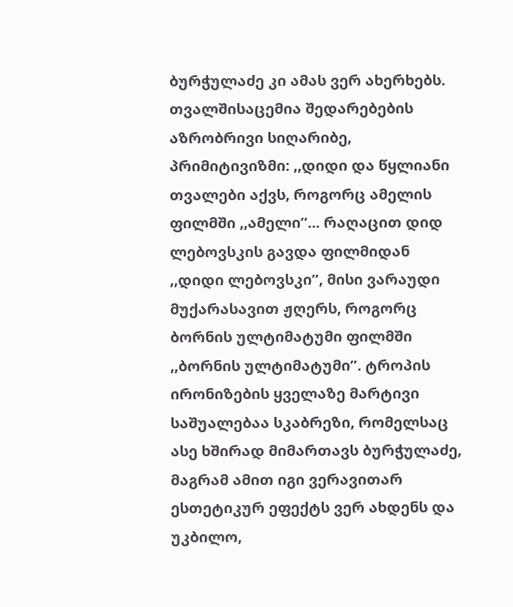ბურჭულაძე კი ამას ვერ ახერხებს. თვალშისაცემია შედარებების აზრობრივი სიღარიბე, პრიმიტივიზმი: ,,დიდი და წყლიანი თვალები აქვს, როგორც ამელის ფილმში ,,ამელი”... რაღაცით დიდ ლებოვსკის გავდა ფილმიდან ,,დიდი ლებოვსკი”, მისი ვარაუდი მუქარასავით ჟღერს, როგორც ბორნის ულტიმატუმი ფილმში ,,ბორნის ულტიმატუმი”. ტროპის ირონიზების ყველაზე მარტივი საშუალებაა სკაბრეზი, რომელსაც ასე ხშირად მიმართავს ბურჭულაძე, მაგრამ ამით იგი ვერავითარ ესთეტიკურ ეფექტს ვერ ახდენს და უკბილო,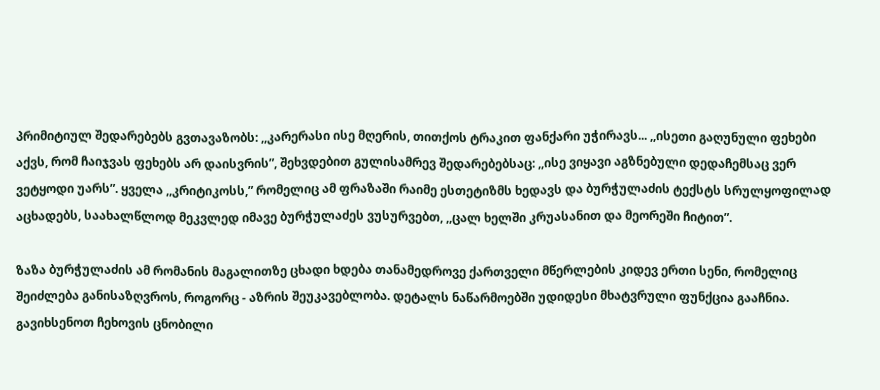პრიმიტიულ შედარებებს გვთავაზობს: ,,კარერასი ისე მღერის, თითქოს ტრაკით ფანქარი უჭირავს... ,,ისეთი გაღუნული ფეხები აქვს, რომ ჩაიჯვას ფეხებს არ დაისვრის”, შეხვდებით გულისამრევ შედარებებსაც: ,,ისე ვიყავი აგზნებული დედაჩემსაც ვერ ვეტყოდი უარს”. ყველა ,,კრიტიკოსს,” რომელიც ამ ფრაზაში რაიმე ესთეტიზმს ხედავს და ბურჭულაძის ტექსტს სრულყოფილად აცხადებს, საახალწლოდ მეკვლედ იმავე ბურჭულაძეს ვუსურვებთ, ,,ცალ ხელში კრუასანით და მეორეში ჩიტით”.

ზაზა ბურჭულაძის ამ რომანის მაგალითზე ცხადი ხდება თანამედროვე ქართველი მწერლების კიდევ ერთი სენი, რომელიც შეიძლება განისაზღვროს, როგორც - აზრის შეუკავებლობა. დეტალს ნაწარმოებში უდიდესი მხატვრული ფუნქცია გააჩნია. გავიხსენოთ ჩეხოვის ცნობილი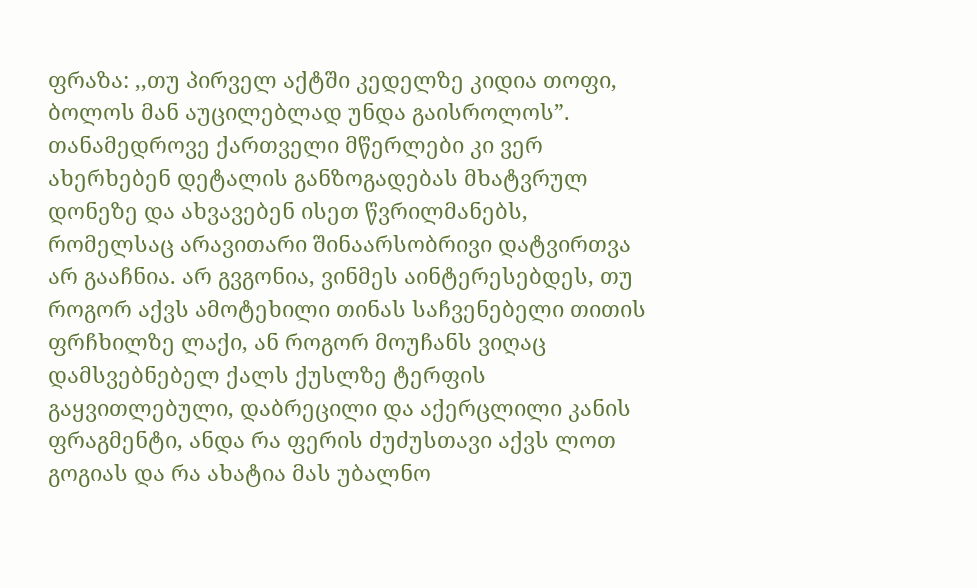ფრაზა: ,,თუ პირველ აქტში კედელზე კიდია თოფი, ბოლოს მან აუცილებლად უნდა გაისროლოს”. თანამედროვე ქართველი მწერლები კი ვერ ახერხებენ დეტალის განზოგადებას მხატვრულ დონეზე და ახვავებენ ისეთ წვრილმანებს, რომელსაც არავითარი შინაარსობრივი დატვირთვა არ გააჩნია. არ გვგონია, ვინმეს აინტერესებდეს, თუ როგორ აქვს ამოტეხილი თინას საჩვენებელი თითის ფრჩხილზე ლაქი, ან როგორ მოუჩანს ვიღაც დამსვებნებელ ქალს ქუსლზე ტერფის გაყვითლებული, დაბრეცილი და აქერცლილი კანის ფრაგმენტი, ანდა რა ფერის ძუძუსთავი აქვს ლოთ გოგიას და რა ახატია მას უბალნო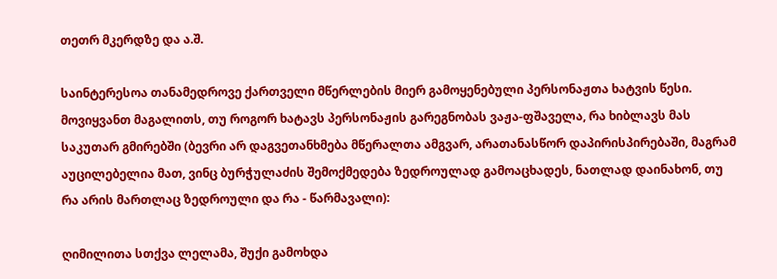თეთრ მკერდზე და ა.შ.

საინტერესოა თანამედროვე ქართველი მწერლების მიერ გამოყენებული პერსონაჟთა ხატვის წესი. მოვიყვანთ მაგალითს, თუ როგორ ხატავს პერსონაჟის გარეგნობას ვაჟა-ფშაველა, რა ხიბლავს მას საკუთარ გმირებში (ბევრი არ დაგვეთანხმება მწერალთა ამგვარ, არათანასწორ დაპირისპირებაში, მაგრამ აუცილებელია მათ, ვინც ბურჭულაძის შემოქმედება ზედროულად გამოაცხადეს, ნათლად დაინახონ, თუ რა არის მართლაც ზედროული და რა - წარმავალი):

ღიმილითა სთქვა ლელამა, შუქი გამოხდა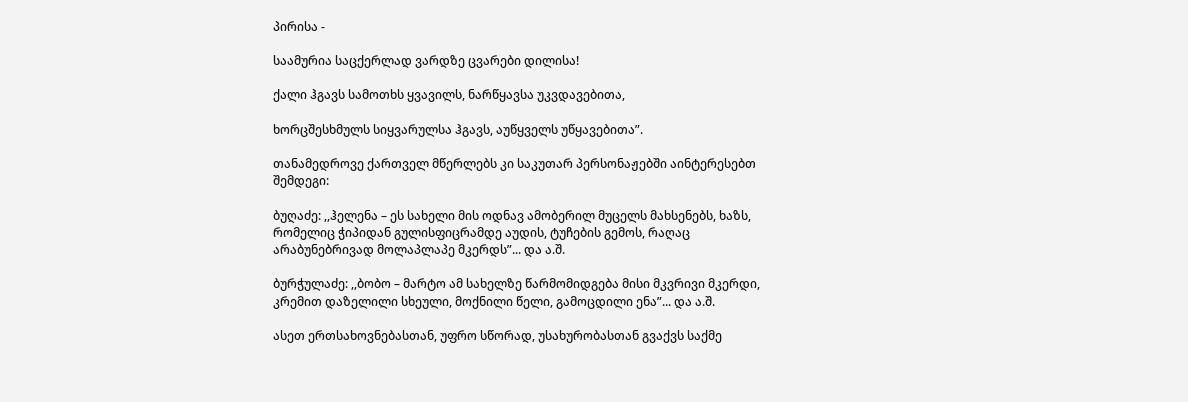პირისა -

საამურია საცქერლად ვარდზე ცვარები დილისა!

ქალი ჰგავს სამოთხს ყვავილს, ნარწყავსა უკვდავებითა,

ხორცშესხმულს სიყვარულსა ჰგავს, აუწყველს უწყავებითა”.

თანამედროვე ქართველ მწერლებს კი საკუთარ პერსონაჟებში აინტერესებთ შემდეგი:

ბუღაძე: ,,ჰელენა – ეს სახელი მის ოდნავ ამობერილ მუცელს მახსენებს, ხაზს, რომელიც ჭიპიდან გულისფიცრამდე აუდის, ტუჩების გემოს, რაღაც არაბუნებრივად მოლაპლაპე მკერდს”... და ა.შ.

ბურჭულაძე: ,,ბობო – მარტო ამ სახელზე წარმომიდგება მისი მკვრივი მკერდი, კრემით დაზელილი სხეული, მოქნილი წელი, გამოცდილი ენა”... და ა.შ.

ასეთ ერთსახოვნებასთან, უფრო სწორად, უსახურობასთან გვაქვს საქმე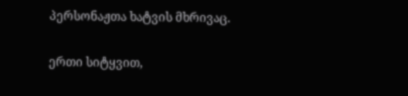პერსონაჟთა ხატვის მხრივაც.

ერთი სიტყვით,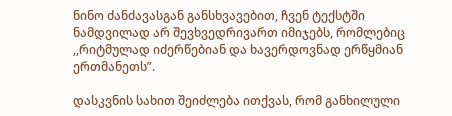ნინო ძანძავასგან განსხვავებით, ჩვენ ტექსტში ნამდვილად არ შევხვედრივართ იმიჯებს, რომლებიც ,,რიტმულად იძერწებიან და ხავერდოვნად ერწყმიან ერთმანეთს”.

დასკვნის სახით შეიძლება ითქვას, რომ განხილული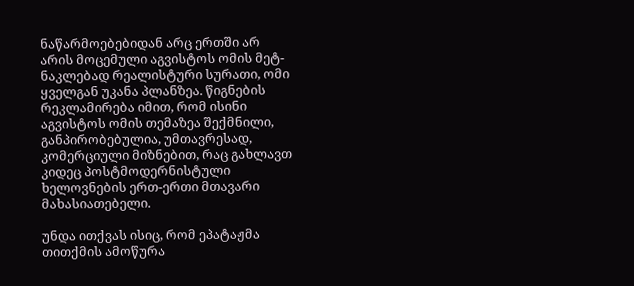ნაწარმოებებიდან არც ერთში არ არის მოცემული აგვისტოს ომის მეტ-ნაკლებად რეალისტური სურათი, ომი ყველგან უკანა პლანზეა. წიგნების რეკლამირება იმით, რომ ისინი აგვისტოს ომის თემაზეა შექმნილი, განპირობებულია, უმთავრესად, კომერციული მიზნებით, რაც გახლავთ კიდეც პოსტმოდერნისტული ხელოვნების ერთ-ერთი მთავარი მახასიათებელი.

უნდა ითქვას ისიც, რომ ეპატაჟმა თითქმის ამოწურა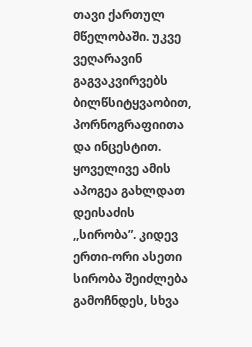თავი ქართულ მწელობაში. უკვე ვეღარავინ გაგვაკვირვებს ბილწსიტყვაობით, პორნოგრაფიითა და ინცესტით. ყოველივე ამის აპოგეა გახლდათ დეისაძის ,,სირობა”. კიდევ ერთი-ორი ასეთი სირობა შეიძლება გამოჩნდეს, სხვა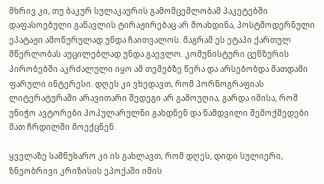მხრივ კი, თუ ბაკურ სულაკაურის გამომცემლობამ პაკეტებში დაფასოებული განავლის ტირაჟირებაც არ მოახდინა, პოსტმოდერნული ეპატაჟი ამოწურულად უნდა ჩაითვალოს. მაგრამ ეს ეტაპი ქართულ მწერლობას აუცილებლად უნდა გაევლო. კომუნისტური ცენზურის პირობებში აკრძალული იყო ამ თემებზე წერა და არსებობდა მათდამი ფარული ინტერესი. დღეს კი ვხედავთ, რომ პორნოგრაფიას ლიტერატურაში არავითარი შედეგი არ გამოუღია, გარდა იმისა, რომ უნიჭო ავტორები პოპულარულნი გახდნენ და ნამდვილი შემოქმედები მათ ჩრდილში მოექცნენ.

ყველაზე სამწუხარო კი ის გახლავთ, რომ დღეს, დიდი სულიერი, ზნეობრივი კრიზისის ეპოქაში იმის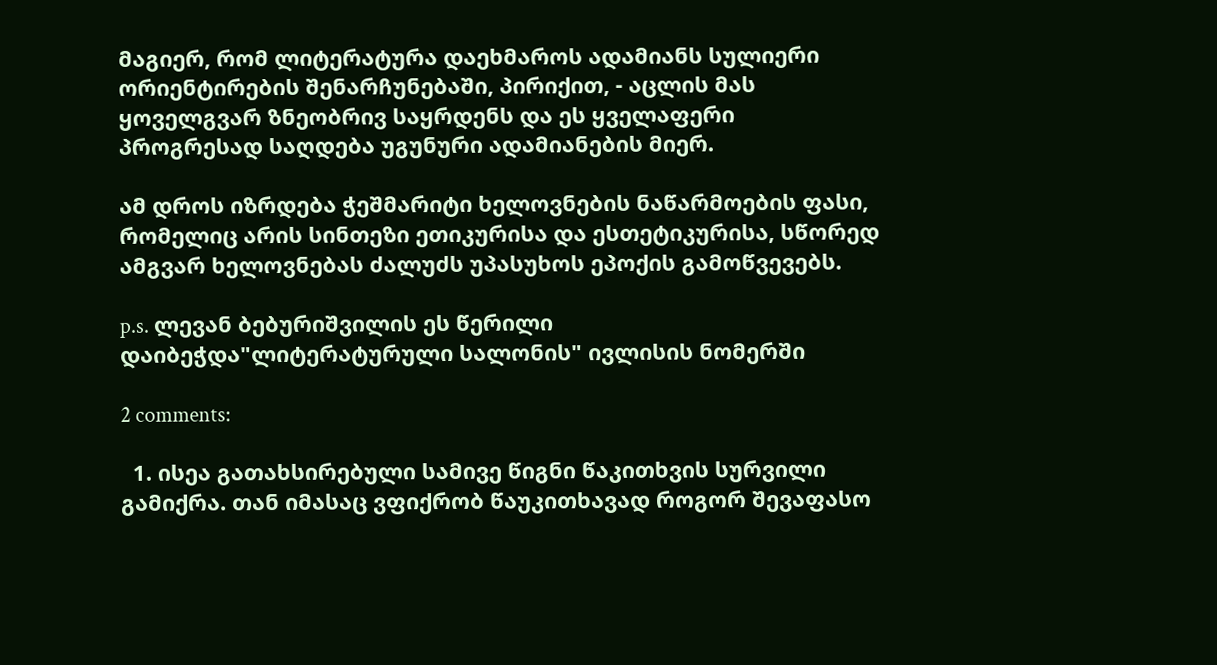მაგიერ, რომ ლიტერატურა დაეხმაროს ადამიანს სულიერი ორიენტირების შენარჩუნებაში, პირიქით, - აცლის მას ყოველგვარ ზნეობრივ საყრდენს და ეს ყველაფერი პროგრესად საღდება უგუნური ადამიანების მიერ.

ამ დროს იზრდება ჭეშმარიტი ხელოვნების ნაწარმოების ფასი, რომელიც არის სინთეზი ეთიკურისა და ესთეტიკურისა, სწორედ ამგვარ ხელოვნებას ძალუძს უპასუხოს ეპოქის გამოწვევებს.

p.s. ლევან ბებურიშვილის ეს წერილი დაიბეჭდა"ლიტერატურული სალონის" ივლისის ნომერში

2 comments:

  1. ისეა გათახსირებული სამივე წიგნი წაკითხვის სურვილი გამიქრა. თან იმასაც ვფიქრობ წაუკითხავად როგორ შევაფასო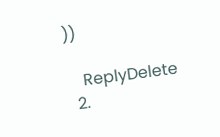))

    ReplyDelete
  2.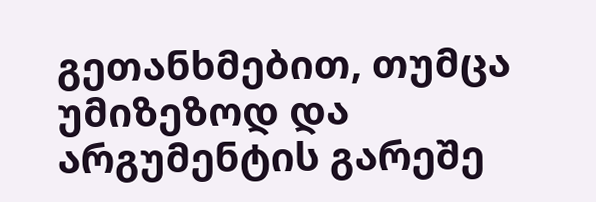გეთანხმებით, თუმცა უმიზეზოდ და არგუმენტის გარეშე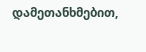დამეთანხმებით,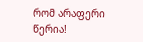რომ არაფერი წერია!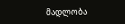მადლობა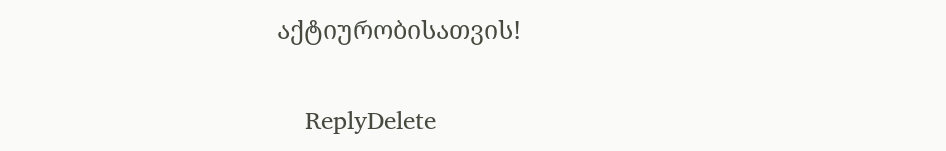აქტიურობისათვის!

    ReplyDelete